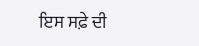ਇਸ ਸਫ਼ੇ ਦੀ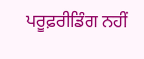ਪਰੂਫ਼ਰੀਡਿੰਗ ਨਹੀਂ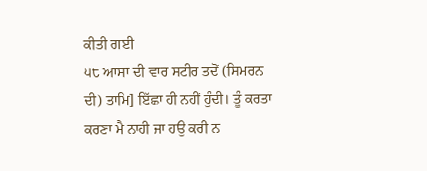ਕੀਤੀ ਗਈ
੫੮ ਆਸਾ ਦੀ ਵਾਰ ਸਟੀਰ ਤਦੋਂ (ਸਿਮਰਨ ਦੀ) ਤਾਮਿ] ਇੱਛਾ ਹੀ ਨਹੀਂ ਹੁੰਦੀ। ਤੂੰ ਕਰਤਾ ਕਰਣਾ ਮੈ ਨਾਹੀ ਜਾ ਹਉ ਕਰੀ ਨ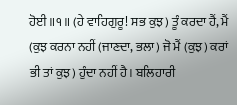ਹੋਈ॥੧॥ (ਹੇ ਵਾਹਿਗੁਰੂ! ਸਭ ਕੁਝ) ਤੂੰ ਕਰਦਾ ਹੈਂ, ਮੈਂ (ਕੁਝ ਕਰਨਾ ਨਹੀਂ (ਜਾਣਦਾ, ਭਲਾ) ਜੋ ਮੈਂ (ਕੁਝ) ਕਰਾਂ ਭੀ ਤਾਂ ਕੁਝ) ਹੁੰਦਾ ਨਹੀਂ ਹੈ। ਬਲਿਹਾਰੀ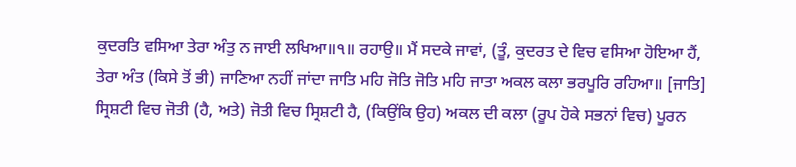ਕੁਦਰਤਿ ਵਸਿਆ ਤੇਰਾ ਅੰਤੁ ਨ ਜਾਈ ਲਖਿਆ॥੧॥ ਰਹਾਉ॥ ਮੈਂ ਸਦਕੇ ਜਾਵਾਂ, (ਤੂੰ, ਕੁਦਰਤ ਦੇ ਵਿਚ ਵਸਿਆ ਹੋਇਆ ਹੈਂ, ਤੇਰਾ ਅੰਤ (ਕਿਸੇ ਤੋਂ ਭੀ) ਜਾਣਿਆ ਨਹੀਂ ਜਾਂਦਾ ਜਾਤਿ ਮਹਿ ਜੋਤਿ ਜੋਤਿ ਮਹਿ ਜਾਤਾ ਅਕਲ ਕਲਾ ਭਰਪੂਰਿ ਰਹਿਆ॥ [ਜਾਤਿ] ਸ੍ਰਿਸ਼ਟੀ ਵਿਚ ਜੋਤੀ (ਹੈ, ਅਤੇ) ਜੋਤੀ ਵਿਚ ਸ੍ਰਿਸ਼ਟੀ ਹੈ, (ਕਿਉਂਕਿ ਉਹ) ਅਕਲ ਦੀ ਕਲਾ (ਰੂਪ ਹੋਕੇ ਸਭਨਾਂ ਵਿਚ) ਪੂਰਨ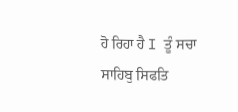ਹੋ ਰਿਹਾ ਹੈ I ਤੂੰ ਸਚਾ ਸਾਹਿਬੁ ਸਿਫਤਿ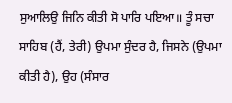ਸੁਆਲਿਉ ਜਿਨਿ ਕੀਤੀ ਸੋ ਪਾਰਿ ਪਇਆ॥ ਤੂੰ ਸਚਾ ਸਾਹਿਬ (ਹੈਂ, ਤੇਰੀ) ਉਪਮਾ ਸੁੰਦਰ ਹੈ, ਜਿਸਨੇ (ਉਪਮਾ ਕੀਤੀ ਹੈ), ਉਹ (ਸੰਸਾਰ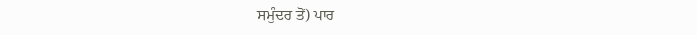ਸਮੁੰਦਰ ਤੋਂ) ਪਾਰ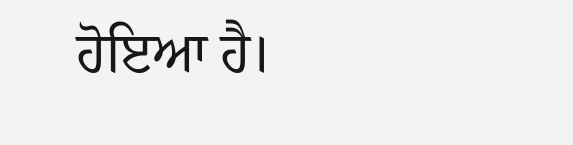ਹੋਇਆ ਹੈ।